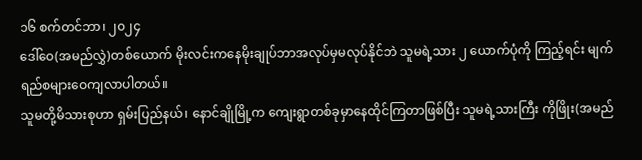၁၆ စက်တင်ဘာ၊ ၂၀၂၄
ဒေါ်ဝေ(အမည်လွှဲ)တစ်ယောက် မိုးလင်းကနေမိုးချုပ်ဘာအလုပ်မှမလုပ်နိုင်ဘဲ သူမရဲ့သား ၂ ယောက်ပုံကို ကြည့်ရင်း မျက်ရည်စများဝေကျလာပါတယ်။
သူမတို့မိသားစုဟာ ရှမ်းပြည်နယ်၊ နောင်ချိုမြို့က ကျေးရွာတစ်ခုမှာနေထိုင်ကြတာဖြစ်ပြီး သူမရဲ့သားကြီး ကိုဖြိုး(အမည်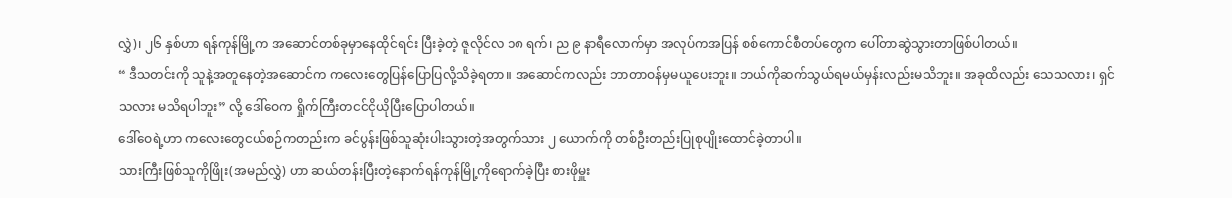လွှဲ)၊ ၂၆ နှစ်ဟာ ရန်ကုန်မြို့က အဆောင်တစ်ခုမှာနေထိုင်ရင်း ပြီးခဲ့တဲ့ ဇူလိုင်လ ၁၈ ရက်၊ ည ၉ နာရီလောက်မှာ အလုပ်ကအပြန် စစ်ကောင်စီတပ်တွေက ပေါ်တာဆွဲသွားတာဖြစ်ပါတယ်။
“ ဒီသတင်းကို သူနဲ့အတူနေတဲ့အဆောင်က ကလေးတွေပြန်ပြောပြလို့သိခဲ့ရတာ။ အဆောင်ကလည်း ဘာတာဝန်မှမယူပေးဘူး။ ဘယ်ကိုဆက်သွယ်ရမယ်မှန်းလည်းမသိဘူး။ အခုထိလည်း သေသလား၊ ရှင်သလား မသိရပါဘူး” လို့ ဒေါ်ဝေက ရှိုက်ကြီးတငင်ငိုယိုပြီးပြောပါတယ်။
ဒေါ်ဝေရဲ့ဟာ ကလေးတွေငယ်စဉ်ကတည်းက ခင်ပွန်းဖြစ်သူဆုံးပါးသွားတဲ့အတွက်သား ၂ ယောက်ကို တစ်ဦးတည်းပြုစုပျိုးထောင်ခဲ့တာပါ။
သားကြီးဖြစ်သူကိုဖြိုး(အမည်လွှဲ) ဟာ ဆယ်တန်းပြီးတဲ့နောက်ရန်ကုန်မြို့ကိုရောက်ခဲ့ပြီး စားဖိုမှူး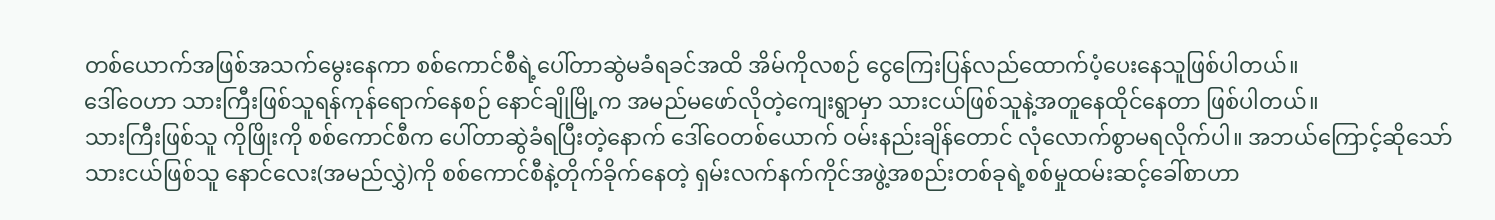တစ်ယောက်အဖြစ်အသက်မွေးနေကာ စစ်ကောင်စီရဲ့ပေါ်တာဆွဲမခံရခင်အထိ အိမ်ကိုလစဉ် ငွေကြေးပြန်လည်ထောက်ပံ့ပေးနေသူဖြစ်ပါတယ်။
ဒေါ်ဝေဟာ သားကြီးဖြစ်သူရန်ကုန်ရောက်နေစဉ် နောင်ချိုမြို့က အမည်မဖော်လိုတဲ့ကျေးရွာမှာ သားငယ်ဖြစ်သူနဲ့အတူနေထိုင်နေတာ ဖြစ်ပါတယ်။
သားကြီးဖြစ်သူ ကိုဖြိုးကို စစ်ကောင်စီက ပေါ်တာဆွဲခံရပြီးတဲ့နောက် ဒေါ်ဝေတစ်ယောက် ဝမ်းနည်းချိန်တောင် လုံလောက်စွာမရလိုက်ပါ။ အဘယ်ကြောင့်ဆိုသော် သားငယ်ဖြစ်သူ နောင်လေး(အမည်လွှဲ)ကို စစ်ကောင်စီနဲ့တိုက်ခိုက်နေတဲ့ ရှမ်းလက်နက်ကိုင်အဖွဲ့အစည်းတစ်ခုရဲ့စစ်မှုထမ်းဆင့်ခေါ်စာဟာ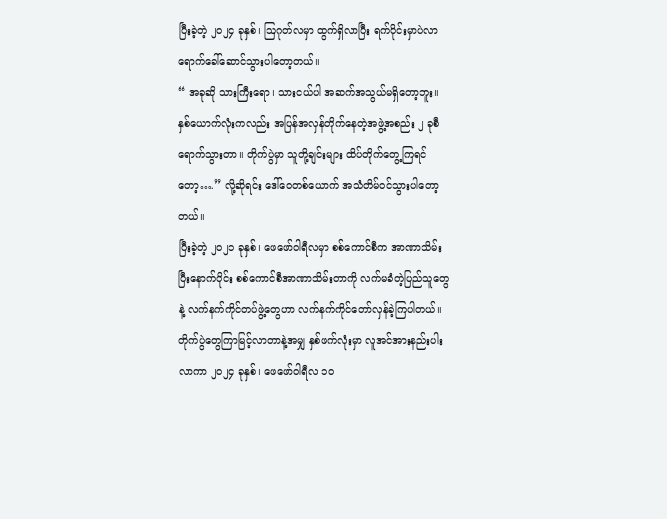ပြီးခဲ့တဲ့ ၂၀၂၄ ခုနှစ်၊ ဩဂုတ်လမှာ ထွက်ရှိလာပြီး ရက်ပိုင်းမှာပဲလာရောက်ခေါ်ဆောင်သွားပါတော့တယ်။
“ အခုဆို သားကြီးရော၊ သားငယ်ပါ အဆက်အသွယ်မရှိတော့ဘူး။ နှစ်ယောက်လုံးကလည်း အပြန်အလှန်တိုက်နေတဲ့အဖွဲ့အစည်း ၂ ခုစီရောက်သွားတာ။ တိုက်ပွဲမှာ သူတို့ချင်းများ ထိပ်တိုက်တွေ့ကြရင်တော့….” လို့ဆိုရင်း ဒေါ်ဝေတစ်ယောက် အသံတိမ်ဝင်သွားပါတော့တယ်။
ပြီးခဲ့တဲ့ ၂၀၂၁ ခုနှစ်၊ ဖေဖော်ဝါရီလမှာ စစ်ကောင်စီက အာဏာသိမ်းပြီးနောက်ပိုင်း စစ်ကောင်စီအာဏာသိမ်းတာကို လက်မခံတဲ့ပြည်သူတွေနဲ့ လက်နက်ကိုင်တပ်ဖွဲ့တွေဟာ လက်နက်ကိုင်တော်လှန်ခဲ့ကြပါတယ်။
တိုက်ပွဲတွေကြာမြင့်လာတာနဲ့အမျှ နှစ်ဖက်လုံးမှာ လူအင်အားနည်းပါးလာကာ ၂၀၂၄ ခုနှစ်၊ ဖေဖော်ဝါရီလ ၁၀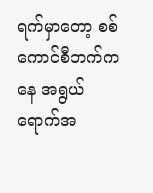ရက်မှာတော့ စစ်ကောင်စီဘက်ကနေ အရွယ်ရောက်အ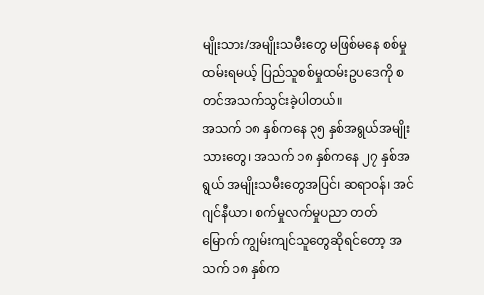မျိုးသား/အမျိုးသမီးတွေ မဖြစ်မနေ စစ်မှုထမ်းရမယ့် ပြည်သူစစ်မှုထမ်းဥပဒေကို စတင်အသက်သွင်းခဲ့ပါတယ်။
အသက် ၁၈ နှစ်ကနေ ၃၅ နှစ်အရွယ်အမျိုးသားတွေ၊ အသက် ၁၈ နှစ်ကနေ ၂၇ နှစ်အရွယ် အမျိုးသမီးတွေအပြင်၊ ဆရာဝန်၊ အင်ဂျင်နီယာ၊ စက်မှုလက်မှုပညာ တတ်မြောက် ကျွမ်းကျင်သူတွေဆိုရင်တော့ အသက် ၁၈ နှစ်က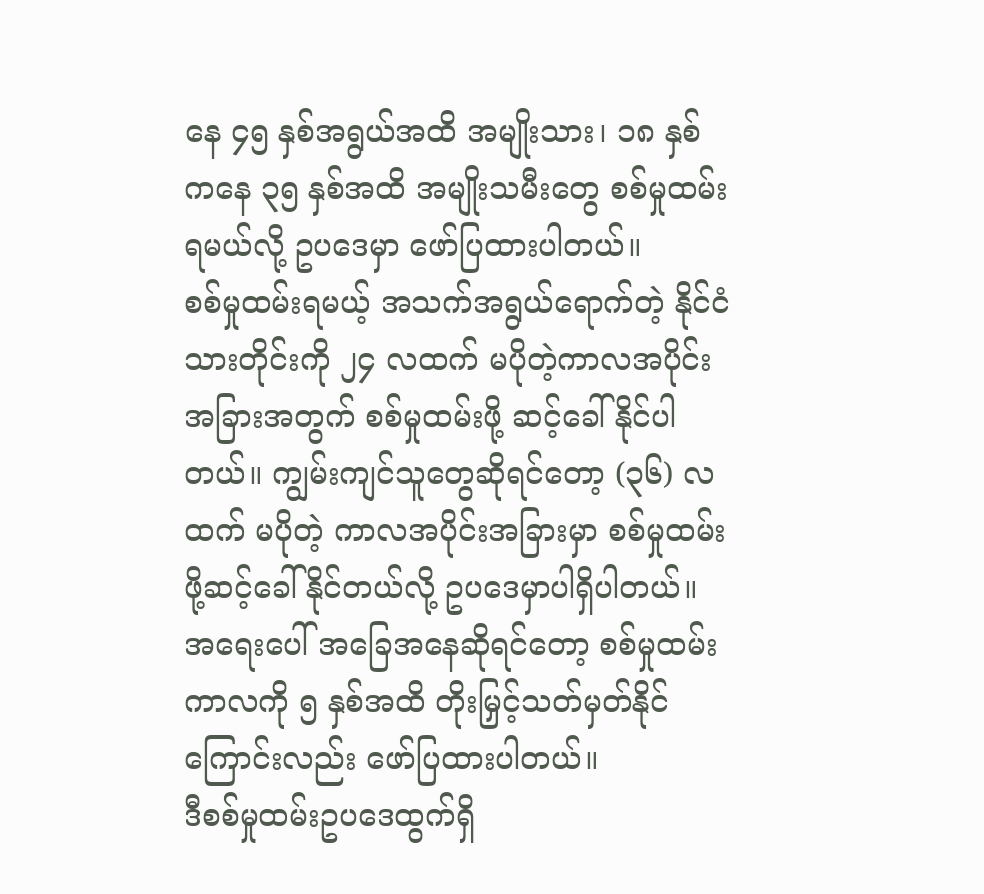နေ ၄၅ နှစ်အရွယ်အထိ အမျိုးသား၊ ၁၈ နှစ်ကနေ ၃၅ နှစ်အထိ အမျိုးသမီးတွေ စစ်မှုထမ်းရမယ်လို့ ဥပဒေမှာ ဖော်ပြထားပါတယ်။
စစ်မှုထမ်းရမယ့် အသက်အရွယ်ရောက်တဲ့ နိုင်ငံသားတိုင်းကို ၂၄ လထက် မပိုတဲ့ကာလအပိုင်းအခြားအတွက် စစ်မှုထမ်းဖို့ ဆင့်ခေါ်နိုင်ပါတယ်။ ကျွမ်းကျင်သူတွေဆိုရင်တော့ (၃၆) လထက် မပိုတဲ့ ကာလအပိုင်းအခြားမှာ စစ်မှုထမ်းဖို့ဆင့်ခေါ်နိုင်တယ်လို့ ဥပဒေမှာပါရှိပါတယ်။
အရေးပေါ် အခြေအနေဆိုရင်တော့ စစ်မှုထမ်းကာလကို ၅ နှစ်အထိ တိုးမြှင့်သတ်မှတ်နိုင်ကြောင်းလည်း ဖော်ပြထားပါတယ်။
ဒီစစ်မှုထမ်းဥပဒေထွက်ရှိ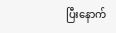ပြီးနောက်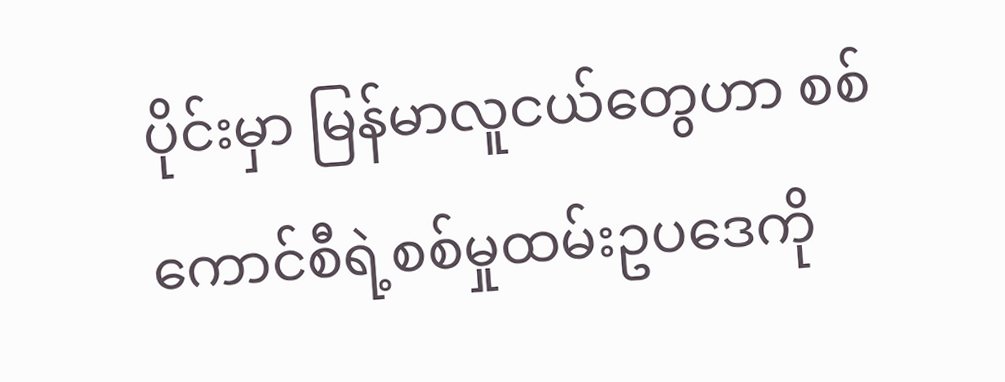ပိုင်းမှာ မြန်မာလူငယ်တွေဟာ စစ်ကောင်စီရဲ့စစ်မှုထမ်းဥပဒေကို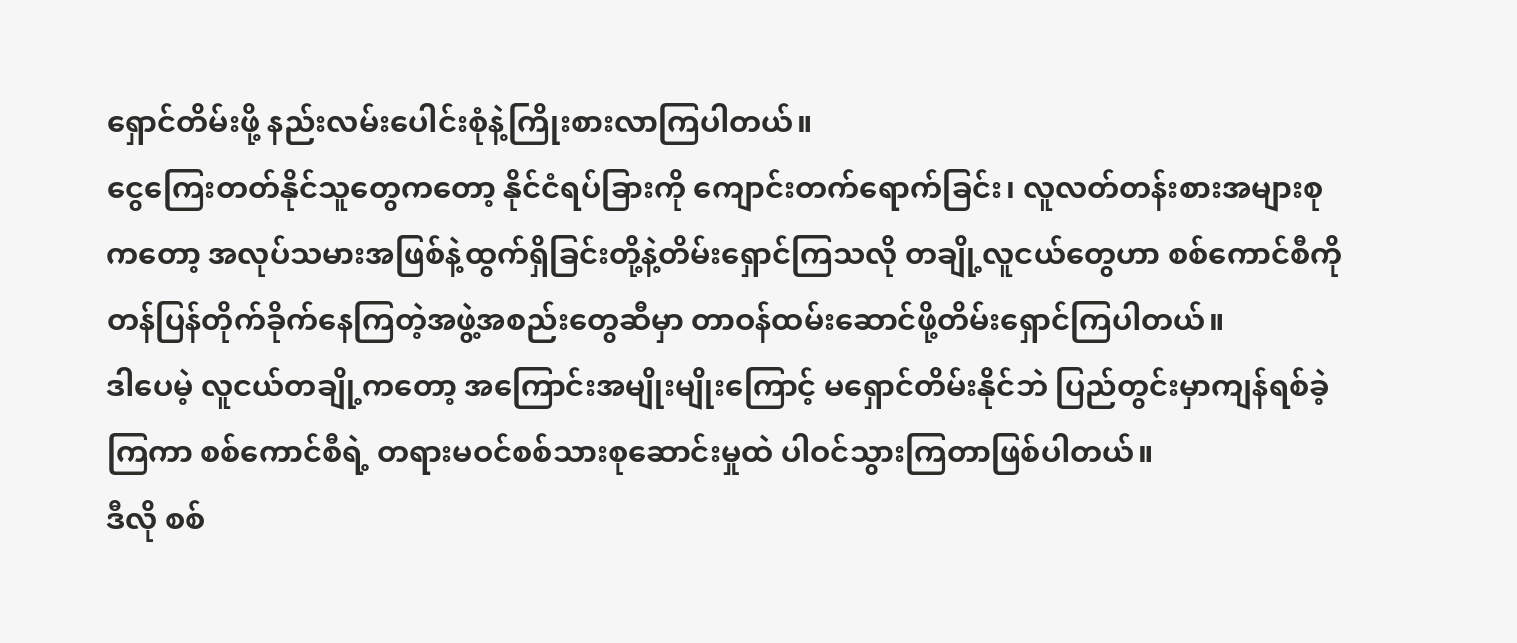ရှောင်တိမ်းဖို့ နည်းလမ်းပေါင်းစုံနဲ့ကြိုးစားလာကြပါတယ်။
ငွေကြေးတတ်နိုင်သူတွေကတော့ နိုင်ငံရပ်ခြားကို ကျောင်းတက်ရောက်ခြင်း၊ လူလတ်တန်းစားအများစုကတော့ အလုပ်သမားအဖြစ်နဲ့ထွက်ရှိခြင်းတို့နဲ့တိမ်းရှောင်ကြသလို တချို့လူငယ်တွေဟာ စစ်ကောင်စီကိုတန်ပြန်တိုက်ခိုက်နေကြတဲ့အဖွဲ့အစည်းတွေဆီမှာ တာဝန်ထမ်းဆောင်ဖို့တိမ်းရှောင်ကြပါတယ်။
ဒါပေမဲ့ လူငယ်တချို့ကတော့ အကြောင်းအမျိုးမျိုးကြောင့် မရှောင်တိမ်းနိုင်ဘဲ ပြည်တွင်းမှာကျန်ရစ်ခဲ့ကြကာ စစ်ကောင်စီရဲ့ တရားမဝင်စစ်သားစုဆောင်းမှုထဲ ပါဝင်သွားကြတာဖြစ်ပါတယ်။
ဒီလို စစ်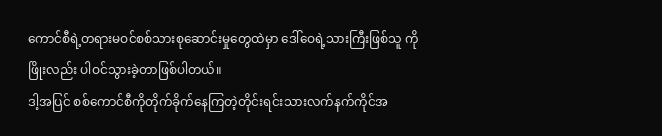ကောင်စီရဲ့တရားမဝင်စစ်သားစုဆောင်းမှုတွေထဲမှာ ဒေါ်ဝေရဲ့သားကြီးဖြစ်သူ ကိုဖြိုးလည်း ပါဝင်သွားခဲ့တာဖြစ်ပါတယ်။
ဒါ့အပြင် စစ်ကောင်စီကိုတိုက်ခိုက်နေကြတဲ့တိုင်းရင်းသားလက်နက်ကိုင်အ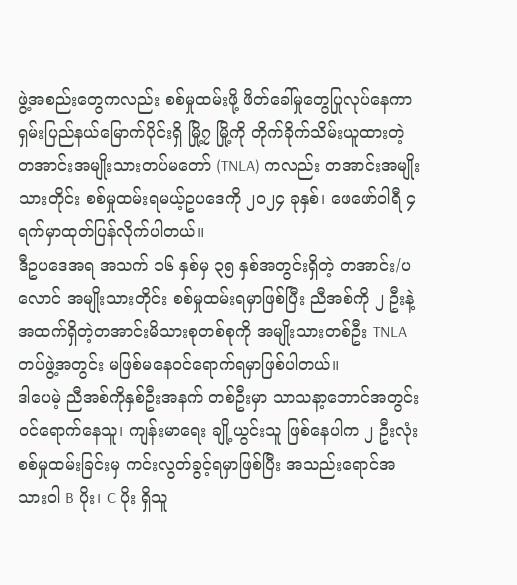ဖွဲ့အစည်းတွေကလည်း စစ်မှုထမ်းဖို့ ဖိတ်ခေါ်မှုတွေပြုလုပ်နေကာ ရှမ်းပြည်နယ်မြောက်ပိုင်းရှိ မြို့၇ မြို့ကို တိုက်ခိုက်သိမ်းယူထားတဲ့ တအာင်းအမျိုးသားတပ်မတော် (TNLA) ကလည်း တအာင်းအမျိုးသားတိုင်း စစ်မှုထမ်းရမယ့်ဥပဒေကို ၂၀၂၄ ခုနှစ်၊ ဖေဖော်ဝါရီ ၄ ရက်မှာထုတ်ပြန်လိုက်ပါတယ်။
ဒီဥပဒေအရ အသက် ၁၆ နှစ်မှ ၃၅ နှစ်အတွင်းရှိတဲ့ တအာင်း/ပလောင် အမျိုးသားတိုင်း စစ်မှုထမ်းရမှာဖြစ်ပြီး ညီအစ်ကို ၂ ဦးနဲ့အထက်ရှိတဲ့တအာင်းမိသားစုတစ်စုကို အမျိုးသားတစ်ဦး TNLA တပ်ဖွဲ့အတွင်း မဖြစ်မနေဝင်ရောက်ရမှာဖြစ်ပါတယ်။
ဒါပေမဲ့ ညီအစ်ကိုနှစ်ဦးအနက် တစ်ဦးမှာ သာသနာ့ဘောင်အတွင်း ဝင်ရောက်နေသူ၊ ကျန်းမာရေး ချို့ယွင်းသူ ဖြစ်နေပါက ၂ ဦးလုံး စစ်မှုထမ်းခြင်းမှ ကင်းလွတ်ခွင့်ရမှာဖြစ်ပြီး အသည်းရောင်အသားဝါ B ပိုး၊ C ပိုး ရှိသူ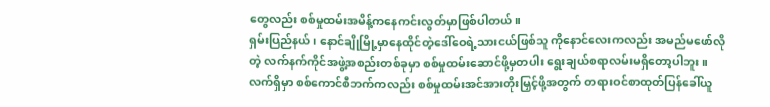တွေလည်း စစ်မှုထမ်းအမိန့်ကနေကင်းလွတ်မှာဖြစ်ပါတယ်။
ရှမ်းပြည်နယ်၊ နောင်ချိုမြို့မှာနေထိုင်တဲ့ဒေါ်ဝေရဲ့သားငယ်ဖြစ်သူ ကိုနောင်လေးကလည်း အမည်မဖော်လိုတဲ့ လက်နက်ကိုင်အဖွဲ့အစည်းတစ်ခုမှာ စစ်မှုထမ်းဆောင်ဖို့မှတပါး ရွေးချယ်စရာလမ်းမရှိတော့ပါဘူး။
လက်ရှိမှာ စစ်ကောင်စီဘက်ကလည်း စစ်မှုထမ်းအင်အားတိုးမြှင့်ဖို့အတွက် တရားဝင်စာထုတ်ပြန်ခေါ်ယူ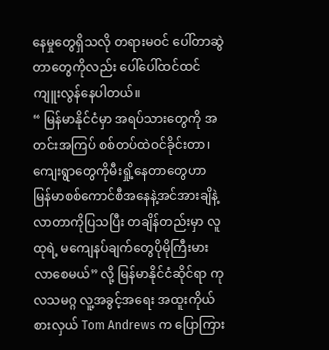နေမှုတွေရှိသလို တရားမဝင် ပေါ်တာဆွဲတာတွေကိုလည်း ပေါ်ပေါ်ထင်ထင် ကျူးလွန်နေပါတယ်။
“ မြန်မာနိုင်ငံမှာ အရပ်သားတွေကို အတင်းအကြပ် စစ်တပ်ထဲဝင်ခိုင်းတာ၊ ကျေးရွာတွေကိုမီးရှို့နေတာတွေဟာ မြန်မာစစ်ကောင်စီအနေနဲ့အင်အားချိနဲ့လာတာကိုပြသပြီး တချိန်တည်းမှာ လူထုရဲ့ မကျေနပ်ချက်တွေပိုမိုကြီးမားလာစေမယ်” လို့ မြန်မာနိုင်ငံဆိုင်ရာ ကုလသမဂ္ဂ လူ့အခွင့်အရေး အထူးကိုယ်စားလှယ် Tom Andrews က ပြောကြား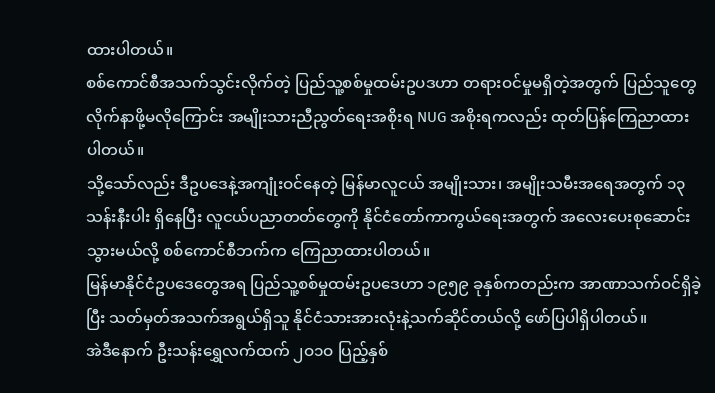ထားပါတယ်။
စစ်ကောင်စီအသက်သွင်းလိုက်တဲ့ ပြည်သူ့စစ်မှုထမ်းဥပဒဟာ တရားဝင်မှုမရှိတဲ့အတွက် ပြည်သူတွေလိုက်နာဖို့မလိုကြောင်း အမျိုးသားညီညွတ်ရေးအစိုးရ NUG အစိုးရကလည်း ထုတ်ပြန်ကြေညာထားပါတယ်။
သို့သော်လည်း ဒီဥပဒေနဲ့အကျုံးဝင်နေတဲ့ မြန်မာလူငယ် အမျိုးသား၊ အမျိုးသမီးအရေအတွက် ၁၃ သန်းနီးပါး ရှိနေပြီး လူငယ်ပညာတတ်တွေကို နိုင်ငံတော်ကာကွယ်ရေးအတွက် အလေးပေးစုဆောင်းသွားမယ်လို့ စစ်ကောင်စီဘက်က ကြေညာထားပါတယ်။
မြန်မာနိုင်ငံဥပဒေတွေအရ ပြည်သူ့စစ်မှုထမ်းဥပဒေဟာ ၁၉၅၉ ခုနှစ်ကတည်းက အာဏာသက်ဝင်ရှိခဲ့ပြီး သတ်မှတ်အသက်အရွယ်ရှိသူ နိုင်ငံသားအားလုံးနဲ့သက်ဆိုင်တယ်လို့ ဖော်ပြပါရှိပါတယ်။
အဲဒီနောက် ဦးသန်းရွှေလက်ထက် ၂ဝ၁ဝ ပြည့်နှစ်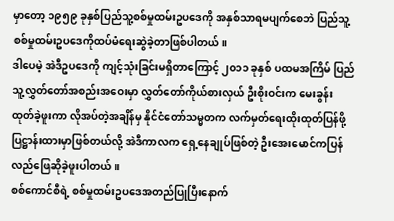မှာတော့ ၁၉၅၉ ခုနှစ်ပြည်သူ့စစ်မှုထမ်းဥပဒေကို အနှစ်သာရမပျက်စေဘဲ ပြည်သူ့စစ်မှုထမ်းဥပဒေကိုထပ်မံရေးဆွဲခဲ့တာဖြစ်ပါတယ်။
ဒါပေမဲ့ အဲဒီဥပဒေကို ကျင့်သုံးခြင်းမရှိတာကြောင့် ၂၀၁၁ ခုနှစ် ပထမအကြိမ် ပြည်သူ့လွှတ်တော်အစည်းအဝေးမှာ လွှတ်တော်ကိုယ်စားလှယ် ဦးစိုးဝင်းက မေးခွန်းထုတ်ခဲ့ဖူးကာ လိုအပ်တဲ့အချိန်မှ နိုင်ငံတော်သမ္မတက လက်မှတ်ရေးထိုးထုတ်ပြန်ဖို့ ပြဋ္ဌာန်းထားမှာဖြစ်တယ်လို့ အဲဒီကာလက ရှေ့နေချုပ်ဖြစ်တဲ့ ဦးအေးမောင်ကပြန်လည်ဖြေဆိုခဲ့ဖူးပါတယ်။
စစ်ကောင်စီရဲ့ စစ်မှုထမ်းဥပဒေအတည်ပြုပြီးနောက်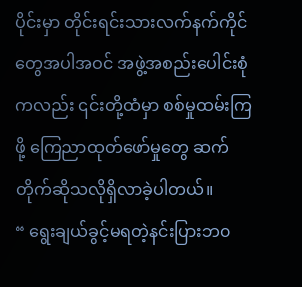ပိုင်းမှာ တိုင်းရင်းသားလက်နက်ကိုင်တွေအပါအဝင် အဖွဲ့အစည်းပေါင်းစုံကလည်း ၎င်းတို့ထံမှာ စစ်မှုထမ်းကြဖို့ ကြေညာထုတ်ဖော်မှုတွေ ဆက်တိုက်ဆိုသလိုရှိလာခဲ့ပါတယ်။
“ ရွေးချယ်ခွင့်မရတဲ့နင်းပြားဘ၀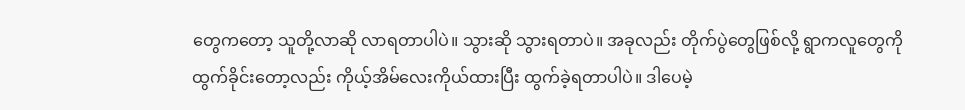တွေကတော့ သူတို့လာဆို လာရတာပါပဲ။ သွားဆို သွားရတာပဲ။ အခုလည်း တိုက်ပွဲတွေဖြစ်လို့ ရွာကလူတွေကို ထွက်ခိုင်းတော့လည်း ကိုယ့်အိမ်လေးကိုယ်ထားပြီး ထွက်ခဲ့ရတာပါပဲ။ ဒါပေမဲ့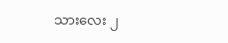သားလေး ၂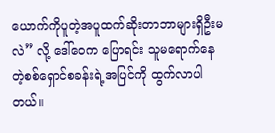ယောက်ကိုပူတဲ့အပူထက်ဆိုးတာဘာများရှိဦးမလဲ” လို့ ဒေါ်ဝေက ပြောရင်း သူမရောက်နေတဲ့စစ်ရှောင်စခန်းရဲ့အပြင်ကို ထွက်လာပါတယ်။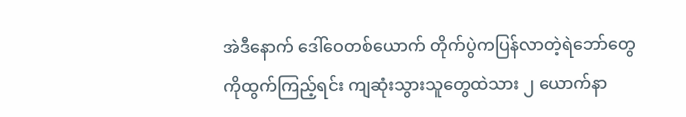အဲဒီနောက် ဒေါ်ဝေတစ်ယောက် တိုက်ပွဲကပြန်လာတဲ့ရဲဘော်တွေကိုထွက်ကြည့်ရင်း ကျဆုံးသွားသူတွေထဲသား ၂ ယောက်နာ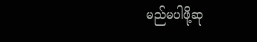မည်မပါဖို့ဆု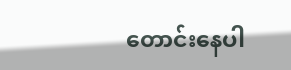တောင်းနေပါ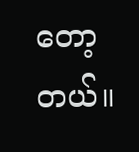တော့တယ်။